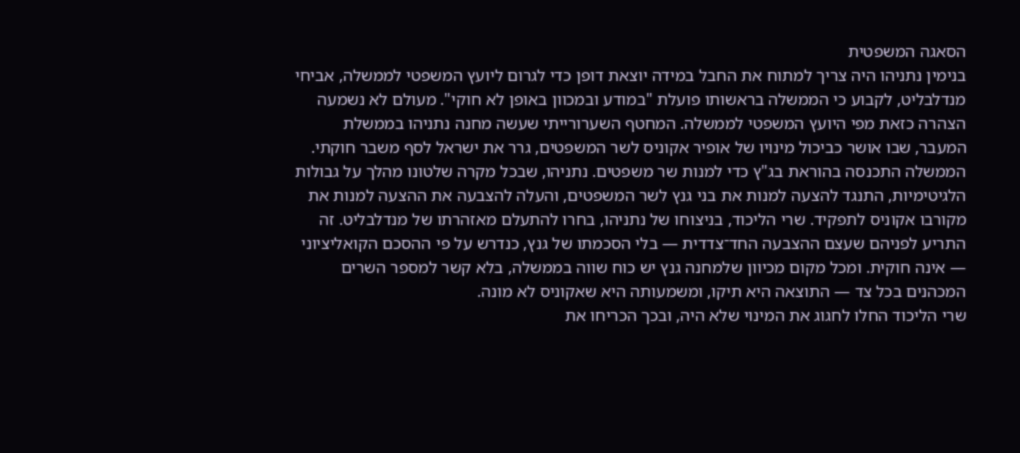הסאגה המשפטית
בנימין נתניהו היה צריך למתוח את החבל במידה יוצאת דופן כדי לגרום ליועץ המשפטי לממשלה, אביחי מנדלבליט, לקבוע כי הממשלה בראשותו פועלת "במודע ובמכוון באופן לא חוקי". מעולם לא נשמעה הצהרה כזאת מפי היועץ המשפטי לממשלה. המחטף השערורייתי שעשה מחנה נתניהו בממשלת המעבר, שבו אושר כביכול מינויו של אופיר אקוניס לשר המשפטים, גרר את ישראל לסף משבר חוקתי.
הממשלה התכנסה בהוראת בג"ץ כדי למנות שר משפטים. נתניהו, שבכל מקרה שלטונו מהלך על גבולות הלגיטימיות, התנגד להצעה למנות את בני גנץ לשר המשפטים, והעלה להצבעה את ההצעה למנות את מקורבו אקוניס לתפקיד. שרי הליכוד, בניצוחו של נתניהו, בחרו להתעלם מאזהרתו של מנדלבליט. זה התריע לפניהם שעצם ההצבעה החד־צדדית — בלי הסכמתו של גנץ, כנדרש על פי ההסכם הקואליציוני — אינה חוקית. ומכל מקום מכיוון שלמחנה גנץ יש כוח שווה בממשלה, בלא קשר למספר השרים המכהנים בכל צד — התוצאה היא תיקו, ומשמעותה היא שאקוניס לא מונה.
שרי הליכוד החלו לחגוג את המינוי שלא היה, ובכך הכריחו את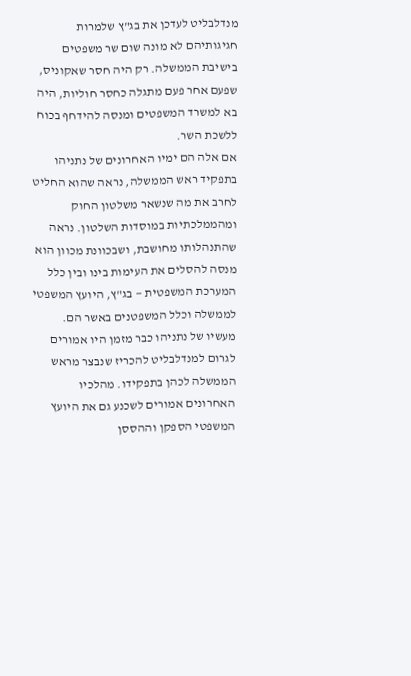מנדלבליט לעדכן את בג"ץ שלמרות חגיגותיהם לא מונה שום שר משפטים בישיבת הממשלה. רק היה חסר שאקוניס, שפעם אחר פעם מתגלה כחסר חוליות, היה בא למשרד המשפטים ומנסה להידחף בכוח ללשכת השר.
אם אלה הם ימיו האחרונים של נתניהו בתפקיד ראש הממשלה, נראה שהוא החליט לחרב את מה שנשאר משלטון החוק ומהממלכתיות במוסדות השלטון. נראה שהתנהלותו מחושבת, ושבכוונת מכוון הוא מנסה להסלים את העימות בינו ובין כלל המערכת המשפטית — בג"ץ, היועץ המשפטי לממשלה וכלל המשפטנים באשר הם.
מעשיו של נתניהו כבר מזמן היו אמורים לגרום למנדלבליט להכריז שנבצר מראש הממשלה לכהן בתפקידו. מהלכיו האחרונים אמורים לשכנע גם את היועץ המשפטי הספקן וההססן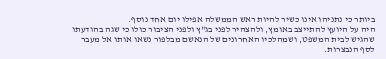ביותר כי נתניהו אינו כשיר להיות ראש הממשלה אפילו יום אחד נוסף.
היה על היועץ להתייצב באומץ, ולהצהיר לפני בג"ץ ולפני הציבור כולו כי שגה בהודעתו שהגיש לבית המשפט, ושמהלכיו האחרונים של הנאשם מבלפור נשאו אותו אל מעבר לסף הנבצרות.